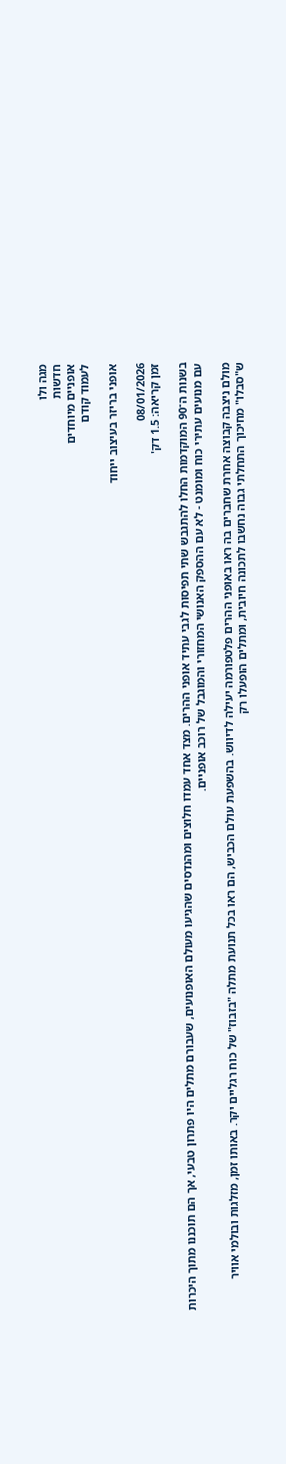מגה ולו
חדשות
אופניים מיוחדים
לעמוד קודם

אופני בריזר בעיצוב ייחוד

08/01/2026
זמן קריאה: 1.5 דק'

בשנות ה־90 המוקדמות החלו להתגבש שתי תפיסות לגבי עתיד אופני ההרים. מצד אחד עמדו חלוצים ומהנדסים שהגיעו מעולם האופנועים, שעבורם מתלים היו פתרון טבעי, אך הם תוכננו מתוך היכרות עם מנועים עתירי כוח ומומנט - לא עם ההספק האנושי המחזורי והמוגבל של רוכב אופניים.

מולם ניצבה קבוצה אחרת שחברים בה ראו באופני ההרים פלטפורמה יעילה לדיווש. בהשפעת עולם הכביש, הם ראו בכל תנועת מתלה "בזבוז" של כוח רגליים יקר. באותו זמן, מזלגות ובולמי אוויר ש"סבלו" מחיכוך התחלתי גבוה נחשבו לתכונה חיובית, ומתלים הופעלו רק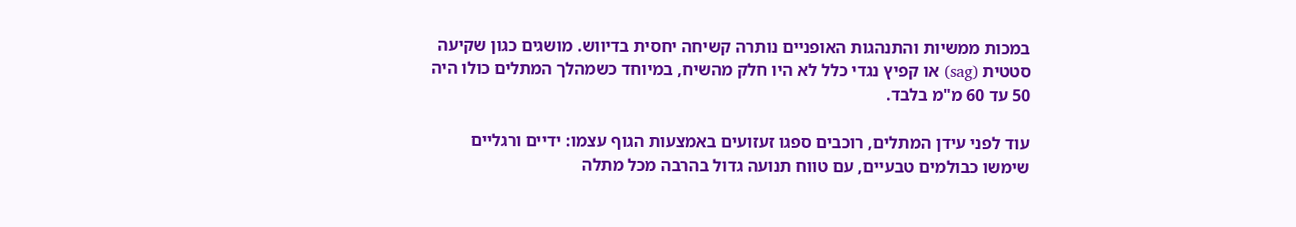במכות ממשיות והתנהגות האופניים נותרה קשיחה יחסית בדיווש. מושגים כגון שקיעה סטטית (sag) או קפיץ נגדי כלל לא היו חלק מהשיח, במיוחד כשמהלך המתלים כולו היה 50 עד 60 מ"מ בלבד.

עוד לפני עידן המתלים, רוכבים ספגו זעזועים באמצעות הגוף עצמו: ידיים ורגליים שימשו כבולמים טבעיים, עם טווח תנועה גדול בהרבה מכל מתלה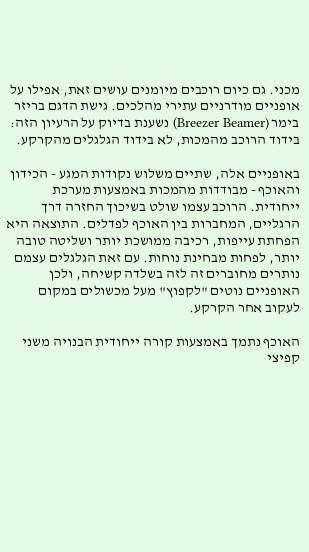מכני. גם כיום רוכבים מיומנים עושים זאת, אפילו על אופניים מודרניים עתירי מהלכים. גישת הדגם בריזר בימר (Breezer Beamer) נשענת בדיוק על הרעיון הזה: בידוד הרוכב מהמכות, לא בידוד הגלגלים מהקרקע.

באופניים אלה, שתיים משלוש נקודות המגע - הכידון והאוכף - מבודדות מהמכות באמצעות מערכת ייחודית. הרוכב עצמו שולט בשיכוך החזרה דרך הרגליים, המחברות בין האוכף לפדלים. התוצאה היא הפחתת עייפות, רכיבה ממושכת יותר ושליטה טובה יותר, לפחות מבחינת נוחות. עם זאת הגלגלים עצמם נותרים מחוברים זה לזה בשלדה קשיחה, ולכן האופניים נוטים "לקפוץ" מעל מכשולים במקום לעקוב אחר הקרקע.

האוכף נתמך באמצעות קורה ייחודית הבנויה משני קפיצי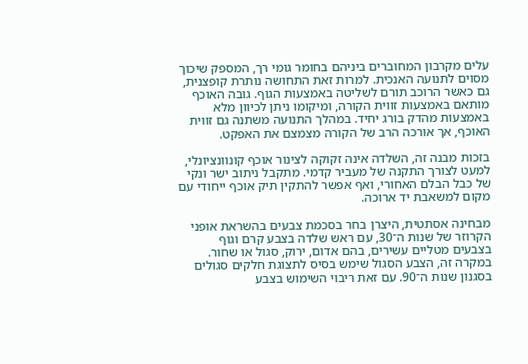עלים מקרבון המחוברים ביניהם בחומר גומי רך, המספק שיכוך מסוים לתנועה האנכית. למרות זאת התחושה נותרת קופצנית, גם כאשר הרוכב תורם לשליטה באמצעות הגוף. גובה האוכף מותאם באמצעות זווית הקורה, ומיקומו ניתן לכיוון מלא באמצעות מהדק בורג יחיד. במהלך התנועה משתנה גם זווית האוכף, אך אורכה הרב של הקורה מצמצם את האפקט.

בזכות מבנה זה, השלדה אינה זקוקה לצינור אוכף קונוונציונלי, למעט לצורך התקנה של מעביר קדמי. מתקבל ניתוב ישר ונקי של כבל הבלם האחורי, ואף אפשר להתקין תיק אוכף ייחודי עם מקום למשאבת יד ארוכה.

מבחינה אסתטית, היצרן בחר בסכמת צבעים בהשראת אופני הקרוזר של שנות ה־30, עם ראש שלדה בצבע קרם וגוף בצבעים מטליים עשירים, בהם אדום, ירוק, סגול או שחור. במקרה זה, הצבע הסגול שימש בסיס לתצוגת חלקים סגולים בסגנון שנות ה־90. עם זאת ריבוי השימוש בצבע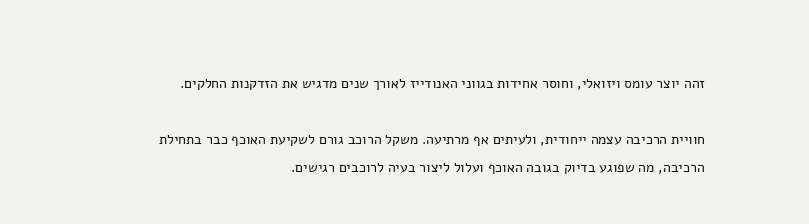זהה יוצר עומס ויזואלי, וחוסר אחידות בגווני האנודייז לאורך שנים מדגיש את הזדקנות החלקים.

חוויית הרכיבה עצמה ייחודית, ולעיתים אף מרתיעה. משקל הרוכב גורם לשקיעת האוכף כבר בתחילת הרכיבה, מה שפוגע בדיוק בגובה האוכף ועלול ליצור בעיה לרוכבים רגישים.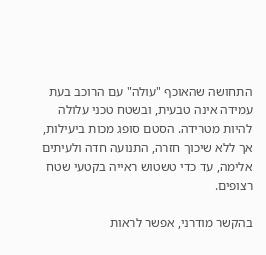התחושה שהאוכף "עולה" עם הרוכב בעת עמידה אינה טבעית, ובשטח טכני עלולה להיות מטרידה. הסטם סופג מכות ביעילות, אך ללא שיכוך חזרה, התנועה חדה ולעיתים אלימה, עד כדי טשטוש ראייה בקטעי שטח רצופים.

בהקשר מודרני, אפשר לראות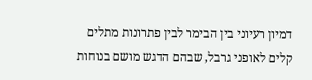דמיון רעיוני בין הבימר לבין פתרונות מתלים קלים לאופני גרבל, שבהם הדגש מושם בנוחות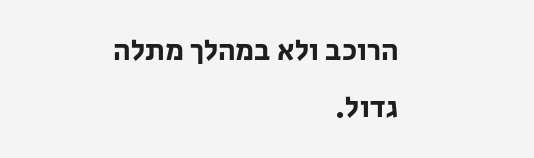הרוכב ולא במהלך מתלה גדול.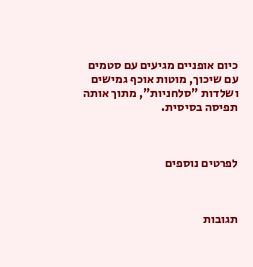כיום אופניים מגיעים עם סטמים עם שיכוך, מוטות אוכף גמישים ושלדות "סלחניות", מתוך אותה תפיסה בסיסית.



לפרטים נוספים



תגובות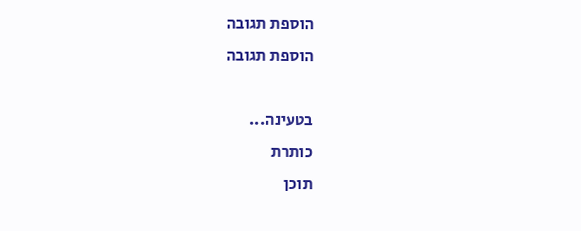הוספת תגובה
הוספת תגובה

בטעינה...
כותרת
תוכן